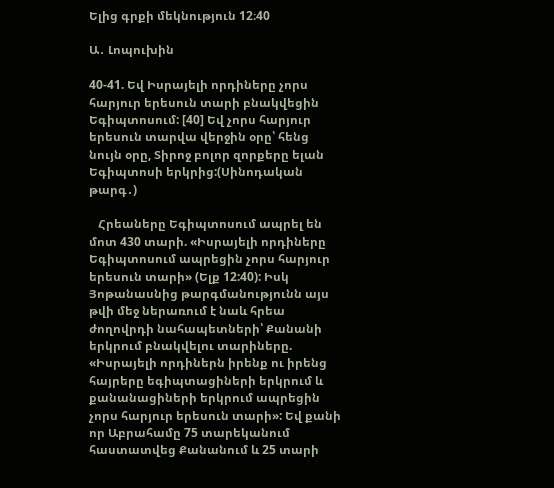Ելից գրքի մեկնություն 12։40

Ա․ Լոպուխին

40-41. Եվ Իսրայելի որդիները չորս հարյուր երեսուն տարի բնակվեցին Եգիպտոսում: [40] Եվ չորս հարյուր երեսուն տարվա վերջին օրը՝ հենց նույն օրը, Տիրոջ բոլոր զորքերը ելան Եգիպտոսի երկրից:(Սինոդական թարգ․)

   Հրեաները Եգիպտոսում ապրել են մոտ 430 տարի. «Իսրայելի որդիները Եգիպտոսում ապրեցին չորս հարյուր երեսուն տարի» (Ելք 12:40): Իսկ Յոթանասնից թարգմանությունն այս թվի մեջ ներառում է նաև հրեա ժողովրդի նահապետների՝ Քանանի երկրում բնակվելու տարիները. «Իսրայելի որդիներն իրենք ու իրենց հայրերը եգիպտացիների երկրում և քանանացիների երկրում ապրեցին չորս հարյուր երեսուն տարի»: Եվ քանի որ Աբրահամը 75 տարեկանում հաստատվեց Քանանում և 25 տարի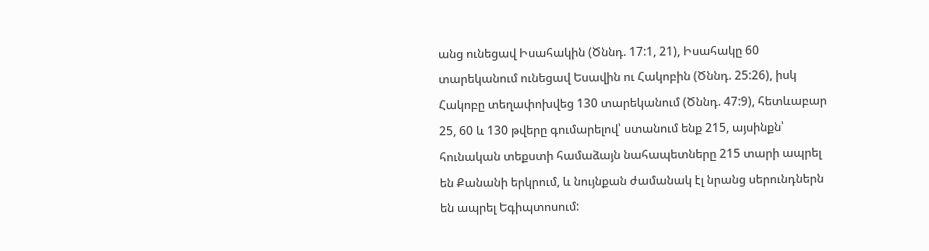անց ունեցավ Իսահակին (Ծննդ. 17:1, 21), Իսահակը 60 տարեկանում ունեցավ Եսավին ու Հակոբին (Ծննդ. 25:26), իսկ Հակոբը տեղափոխվեց 130 տարեկանում (Ծննդ. 47:9), հետևաբար 25, 60 և 130 թվերը գումարելով՝ ստանում ենք 215, այսինքն՝ հունական տեքստի համաձայն նահապետները 215 տարի ապրել են Քանանի երկրում, և նույնքան ժամանակ էլ նրանց սերունդներն են ապրել Եգիպտոսում: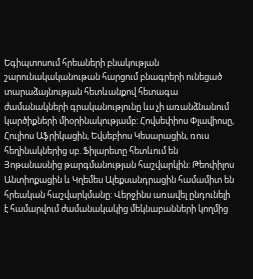Եգիպտոսում հրեաների բնակության շարունակականութան հարցում բնագրերի ունեցած տարաձայնության հետևանքով հետագա ժամանակների գրականությունը ևս չի առանձնանում կարծիքների միօրինակությամբ: Հովսեփիոս Փլավիոսը, Հուլիոս Աֆրիկացին, Եվսեբիոս Կեսարացին, ռուս հեղինակներից սբ. Ֆիլարետը հետևում են Յոթանասնից թարգմանության հաշվարկին: Թեոփիլոս Անտիոքացին և Կղեմես Ալեքսանդրացին համամիտ են հրեական հաշվարկմանը: Վերջինս առավել ընդունելի է համարվում ժամանակակից մեկնաբանների կողմից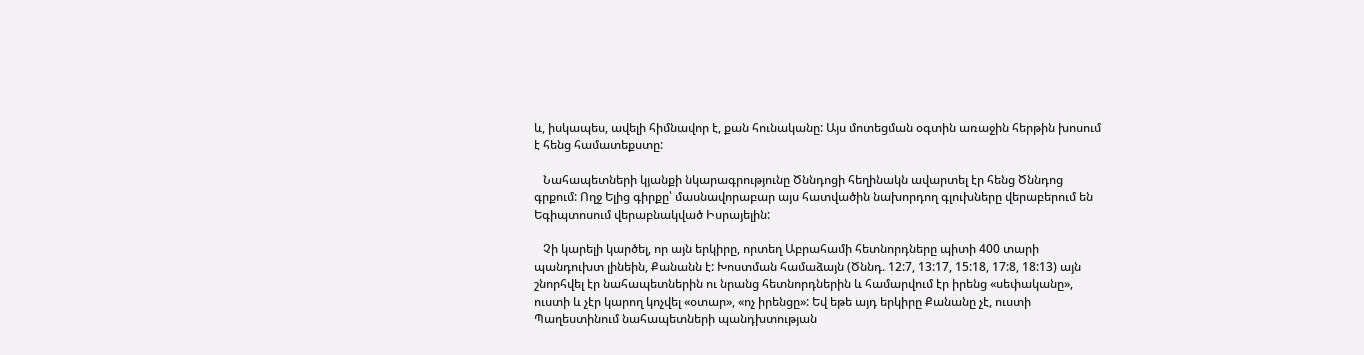և, իսկապես, ավելի հիմնավոր է, քան հունականը: Այս մոտեցման օգտին առաջին հերթին խոսում է հենց համատեքստը:

   Նահապետների կյանքի նկարագրությունը Ծննդոցի հեղինակն ավարտել էր հենց Ծննդոց գրքում: Ողջ Ելից գիրքը՝ մասնավորաբար այս հատվածին նախորդող գլուխները վերաբերում են Եգիպտոսում վերաբնակված Իսրայելին:

   Չի կարելի կարծել, որ այն երկիրը, որտեղ Աբրահամի հետնորդները պիտի 400 տարի պանդուխտ լինեին, Քանանն է: Խոստման համաձայն (Ծննդ. 12:7, 13:17, 15:18, 17:8, 18:13) այն շնորհվել էր նահապետներին ու նրանց հետնորդներին և համարվում էր իրենց «սեփականը», ուստի և չէր կարող կոչվել «օտար», «ոչ իրենցը»: Եվ եթե այդ երկիրը Քանանը չէ, ուստի Պաղեստինում նահապետների պանդխտության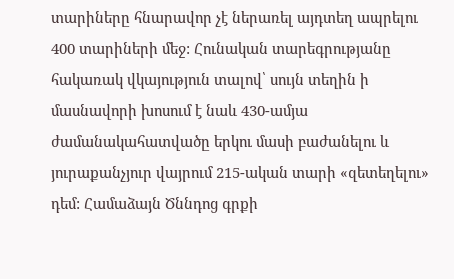տարիները հնարավոր չէ ներառել այդտեղ ապրելու 400 տարիների մեջ: Հունական տարեգրությանը հակառակ վկայություն տալով՝ սույն տեղին ի մասնավորի խոսում է նաև 430-ամյա ժամանակահատվածը երկու մասի բաժանելու և յուրաքանչյուր վայրում 215-ական տարի «զետեղելու» դեմ: Համաձայն Ծննդոց գրքի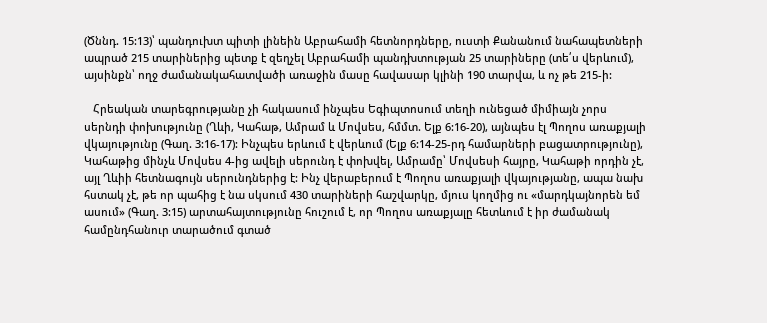(Ծննդ. 15:13)՝ պանդուխտ պիտի լինեին Աբրահամի հետնորդները, ուստի Քանանում նահապետների ապրած 215 տարիներից պետք է զեղչել Աբրահամի պանդխտության 25 տարիները (տե՛ս վերևում), այսինքն՝ ողջ ժամանակահատվածի առաջին մասը հավասար կլինի 190 տարվա, և ոչ թե 215-ի:

   Հրեական տարեգրությանը չի հակասում ինչպես Եգիպտոսում տեղի ունեցած միմիայն չորս սերնդի փոխությունը (Ղևի, Կահաթ, Ամրամ և Մովսես, հմմտ. Ելք 6:16-20), այնպես էլ Պողոս առաքյալի վկայությունը (Գաղ. 3:16-17): Ինչպես երևում է վերևում (Ելք 6:14-25-րդ համարների բացատրությունը), Կահաթից մինչև Մովսես 4-ից ավելի սերունդ է փոխվել, Ամրամը՝ Մովսեսի հայրը, Կահաթի որդին չէ, այլ Ղևիի հետնագույն սերունդներից է: Ինչ վերաբերում է Պողոս առաքյալի վկայությանը, ապա նախ հստակ չէ, թե որ պահից է նա սկսում 430 տարիների հաշվարկը, մյուս կողմից ու «մարդկայնորեն եմ ասում» (Գաղ. 3:15) արտահայտությունը հուշում է, որ Պողոս առաքյալը հետևում է իր ժամանակ համընդհանուր տարածում գտած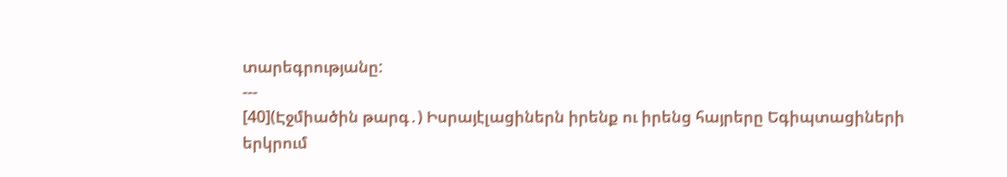տարեգրությանը:
---
[40](Էջմիածին թարգ․) Իսրայէլացիներն իրենք ու իրենց հայրերը Եգիպտացիների երկրում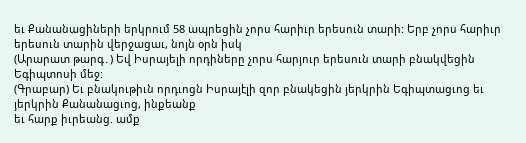եւ Քանանացիների երկրում 58 ապրեցին չորս հարիւր երեսուն տարի: Երբ չորս հարիւր երեսուն տարին վերջացաւ, նոյն օրն իսկ
(Արարատ թարգ․) Եվ Իսրայելի որդիները չորս հարյուր երեսուն տարի բնակվեցին Եգիպտոսի մեջ:
(Գրաբար) Եւ բնակութիւն որդւոցն Իսրայէլի զոր բնակեցին յերկրին Եգիպտացւոց եւ յերկրին Քանանացւոց, ինքեանք
եւ հարք իւրեանց. ամք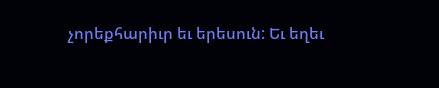չորեքհարիւր եւ երեսուն: Եւ եղեւ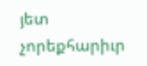յետ չորեքհարիւր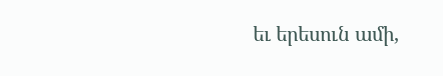եւ երեսուն ամի,